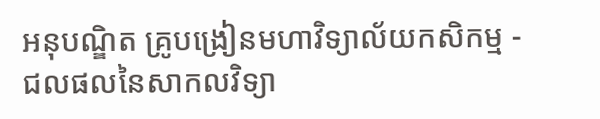អនុបណ្ឌិត គ្រូបង្រៀនមហាវិទ្យាល័យកសិកម្ម - ជលផលនៃសាកលវិទ្យា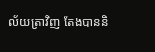ល័យត្រាវិញ តែងបាននិ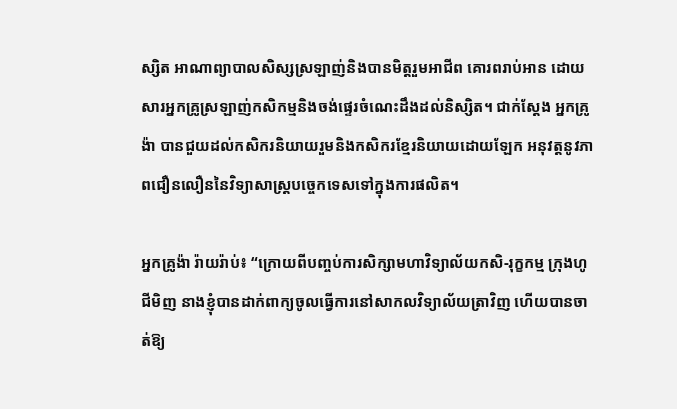ស្សិត អាណាព្យាបាលសិស្សស្រឡាញ់និងបានមិត្តរួមអាជីព គោរពរាប់អាន ដោយសារអ្នកគ្រូស្រឡាញ់កសិកម្មនិងចង់ផ្ទេរចំណេះដឹងដល់និស្សិត។ ជាក់ស្ដែង អ្នកគ្រូង៉ា បានជួយដល់កសិករនិយាយរួមនិងកសិករខ្មែរនិយាយដោយឡែក អនុវត្តនូវភាពជឿនលឿននៃវិទ្យាសាស្រ្តបច្ចេកទេសទៅក្នុងការផលិត។

អ្នកគ្រូង៉ា រ៉ាយរ៉ាប់៖ “ក្រោយពីបញ្ចប់ការសិក្សាមហាវិទ្យាល័យកសិ-រុក្ខកម្ម ក្រុងហូជីមិញ នាងខ្ញុំបានដាក់ពាក្យចូលធ្វើការនៅសាកលវិទ្យាល័យត្រាវិញ ហើយបានចាត់ឱ្យ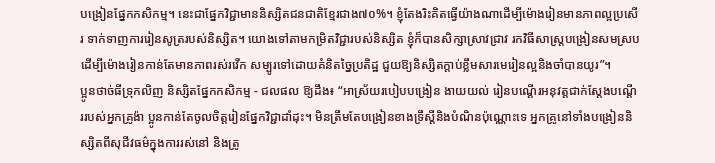បង្រៀនផ្នែកកសិកម្ម។ នេះជាផ្នែកវិជ្ជាមាននិស្សិតជនជាតិខ្មែរជាង៧០%។ ខ្ញុំតែងរិះគិតធ្វើយ៉ាងណាដើម្បីម៉ោងរៀនមានភាពល្អប្រសើរ ទាក់ទាញការរៀនសូត្ររបស់និស្សិត។ យោងទៅតាមកម្រិតវិជ្ជារបស់និស្សិត ខ្ញុំក៏បានសិក្សាស្រាវជ្រាវ រកវិធីសាស្រ្តបង្រៀនសមស្រប ដើម្បីម៉ោងរៀនកាន់តែមានភាពរស់រវើក សម្បូរទៅដោយគំនិតច្នៃប្រតិដ្ឋ ជួយឱ្យនិស្សិតក្ដាប់ខ្លឹមសារមេរៀនល្អនិងចាំបានយូរ”។
ប្អូនថាច់ធីទ្រុកលិញ និស្សិតផ្នែកកសិកម្ម - ជលផល ឱ្យដឹង៖ “អាស្រ័យរបៀបបង្រៀន ងាយយល់ រៀនបណ្តើរអនុវត្តជាក់ស្តែងបណ្តើររបស់អ្នកគ្រូង៉ា ប្អូនកាន់តែចូលចិត្តរៀនផ្នែកវិជ្ជាដាំដុះ។ មិនត្រឹមតែបង្រៀនខាងទ្រឹស្ដីនិងបំណិនប៉ុណ្ណោះទេ អ្នកគ្រូនៅទាំងបង្រៀននិស្សិតពីសុជីវធម៌ក្នុងការរស់នៅ និងត្រូ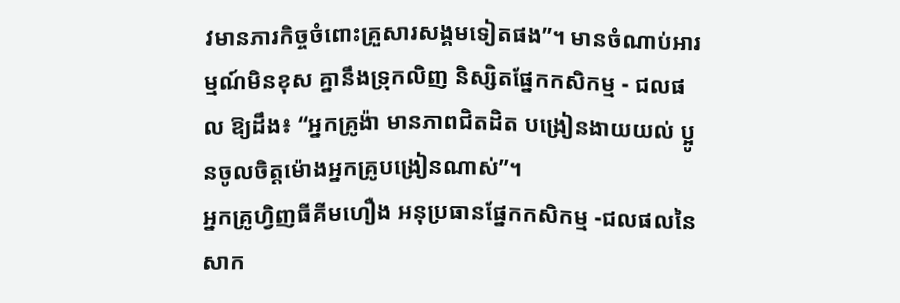វមានភារកិច្ចចំពោះគ្រួសារសង្គមទៀតផង”។ មានចំណាប់អារម្មណ៍មិនខុស គ្នានឹងទ្រុកលិញ និស្សិតផ្នែកកសិកម្ម - ជលផល ឱ្យដឹង៖ “អ្នកគ្រូង៉ា មានភាពជិតដិត បង្រៀនងាយយល់ ប្អូនចូលចិត្តម៉ោងអ្នកគ្រូបង្រៀនណាស់”។
អ្នកគ្រូហ្វិញធីគីមហឿង អនុប្រធានផ្នែកកសិកម្ម -ជលផលនៃសាក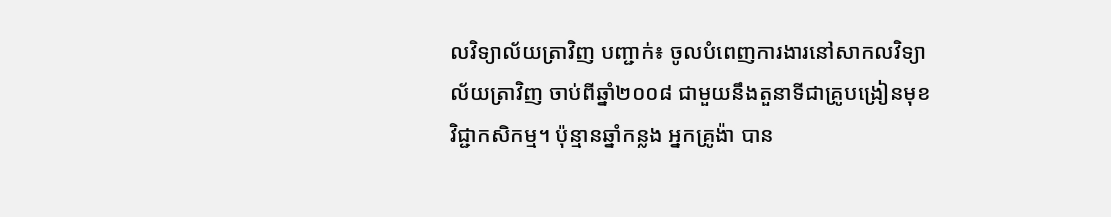លវិទ្យាល័យត្រាវិញ បញ្ជាក់៖ ចូលបំពេញការងារនៅសាកលវិទ្យាល័យត្រាវិញ ចាប់ពីឆ្នាំ២០០៨ ជាមួយនឹងតួនាទីជាគ្រូបង្រៀនមុខវិជ្ជាកសិកម្ម។ ប៉ុន្មានឆ្នាំកន្លង អ្នកគ្រូង៉ា បាន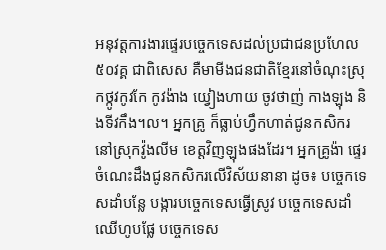អនុវត្តការងារផ្ទេរបច្ចេកទេសដល់ប្រជាជនប្រហែល៥០វគ្គ ជាពិសេស គឺមាមីងជនជាតិខ្មែរនៅចំណុះស្រុកថ្កូវកូវកែ កូវង៉ាង យ្វៀងហាយ ចូវថាញ់ កាងឡុង និងទីវកឹង។ល។ អ្នកគ្រូ ក៏ធ្លាប់ហ្វឹកហាត់ជូនកសិករនៅស្រុកវ៉ូងលីម ខេត្តវិញឡុងផងដែរ។ អ្នកគ្រូង៉ា ផ្ទេរចំណេះដឹងជូនកសិករលើវិស័យនានា ដូច៖ បច្ចេកទេសដាំបន្លែ បង្ការបច្ចេកទេសធ្វើស្រូវ បច្ចេកទេសដាំឈើហូបផ្លែ បច្ចេកទេស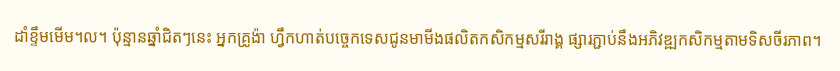ដាំខ្ទឹមមើម។ល។ ប៉ុន្មានឆ្នាំជិតៗនេះ អ្នកគ្រូង៉ា ហ្វឹកហាត់បច្ចេកទេសជូនមាមីងផលិតកសិកម្មសរីរាង្គ ផ្សារភ្ជាប់នឹងអភិវឌ្ឍកសិកម្មតាមទិសចីរភាព។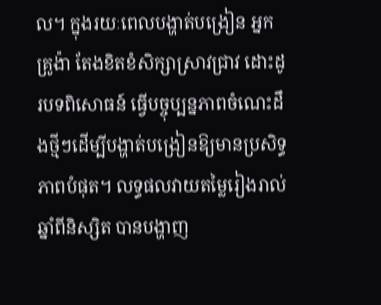ល។ ក្នុងរយៈពេលបង្ហាត់បង្រៀន អ្នកគ្រូង៉ា តែងខិតខំសិក្សាស្រាវជ្រាវ ដោះដូរបទពិសោធន៍ ធ្វើបច្ចុប្បន្នភាពចំណេះដឹងថ្មីៗដើម្បីបង្ហាត់បង្រៀនឱ្យមានប្រសិទ្ធភាពបំផុត។ លទ្ធផលវាយតម្លៃរៀងរាល់ឆ្នាំពីនិស្សិត បានបង្ហាញ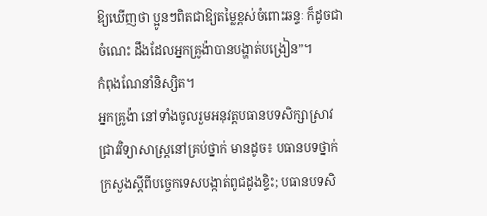ឱ្យឃើញថា ប្អូនៗពិតជាឱ្យតម្លៃខ្ពស់ចំពោះឆន្ទៈ ក៏ដូចជាចំណេះ ដឹងដែលអ្នកគ្រូង៉ាបានបង្ហាត់បង្រៀន”។
កំពុងណែនាំនិស្សិត។
អ្នកគ្រូង៉ា នៅទាំងចូលរួមអនុវត្តបធានបទសិក្សាស្រាវជ្រាវវិទ្យាសាស្រ្តនៅគ្រប់ថ្នាក់ មានដូច៖ បធានបទថ្នាក់ក្រសួងស្ដីពីបច្ចេកទេសបង្កាត់ពូជដូងខ្ទិះ; បធានបទសិ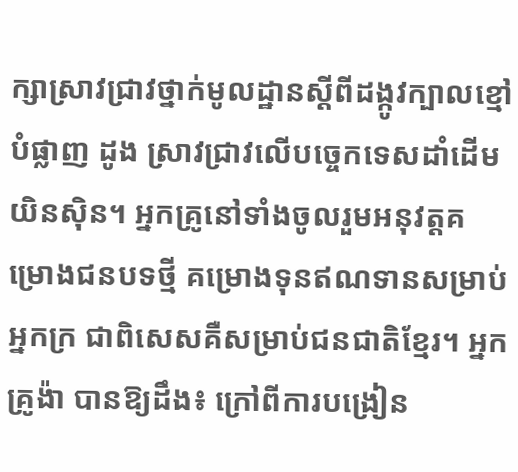ក្សាស្រាវជ្រាវថ្នាក់មូលដ្ឋានស្ដីពីដង្កូវក្បាលខ្មៅបំផ្លាញ ដូង ស្រាវជ្រាវលើបច្ចេកទេសដាំដើមយិនស៊ិន។ អ្នកគ្រូនៅទាំងចូលរួមអនុវត្តគម្រោងជនបទថ្មី គម្រោងទុនឥណទានសម្រាប់អ្នកក្រ ជាពិសេសគឺសម្រាប់ជនជាតិខ្មែរ។ អ្នកគ្រូង៉ា បានឱ្យដឹង៖ ក្រៅពីការបង្រៀន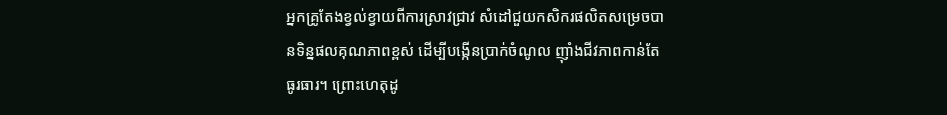អ្នកគ្រូតែងខ្វល់ខ្វាយពីការស្រាវជ្រាវ សំដៅជួយកសិករផលិតសម្រេចបានទិន្នផលគុណភាពខ្ពស់ ដើម្បីបង្កើនប្រាក់ចំណូល ញុាំងជីវភាពកាន់តែធូរធារ។ ព្រោះហេតុដូ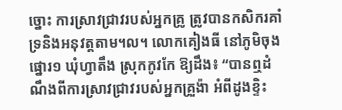ច្នោះ ការស្រាវជ្រាវរបស់អ្នកគ្រូ ត្រូវបានកសិករគាំទ្រនិងអនុវត្តតាម។ល។ លោកគៀងធី នៅភូមិចុងផ្នោរ១ ឃុំហ្វាតឹង ស្រុកកូវកែ ឱ្យដឹង៖ “បានឮដំណឹងពីការស្រាវជ្រាវរបស់អ្នកគ្រួង៉ា អំពីដូងខ្ទិះ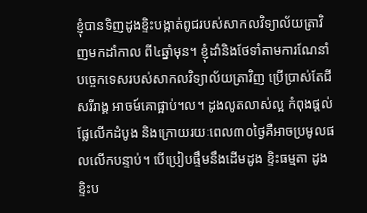ខ្ញុំបានទិញដូងខ្ទិះបង្កាត់ពូជរបស់សាកលវិទ្យាល័យត្រាវិញមកដាំកាល ពី៤ឆ្នាំមុន។ ខ្ញុំដាំនិងថែទាំតាមការណែនាំបច្ចេកទេសរបស់សាកលវិទ្យាល័យត្រាវិញ ប្រើប្រាស់តែជីសរីរាង្គ អាចម៍គោផ្អាប់។ល។ ដូងលូតលាស់ល្អ កំពុងផ្ដល់ផ្លែលើកដំបូង និងក្រោយរយៈពេល៣០ថ្ងៃគឺអាចប្រមូលផលលើកបន្ទាប់។ បើប្រៀបផ្ទឹមនឹងដើមដូង ខ្ទិះធម្មតា ដូងខ្ទិះប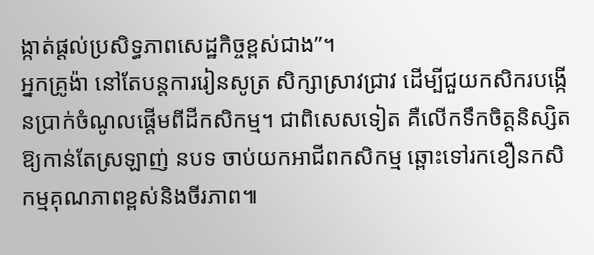ង្កាត់ផ្ដល់ប្រសិទ្ធភាពសេដ្ឋកិច្ចខ្ពស់ជាង”។
អ្នកគ្រូង៉ា នៅតែបន្តការរៀនសូត្រ សិក្សាស្រាវជ្រាវ ដើម្បីជួយកសិករបង្កើនប្រាក់ចំណូលផ្ដើមពីដីកសិកម្ម។ ជាពិសេសទៀត គឺលើកទឹកចិត្តនិស្សិតឱ្យកាន់តែស្រឡាញ់ នបទ ចាប់យកអាជីពកសិកម្ម ឆ្ពោះទៅរកខឿនកសិកម្មគុណភាពខ្ពស់និងចីរភាព៕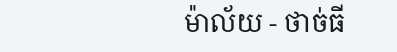ម៉ាល័យ - ថាច់ធី